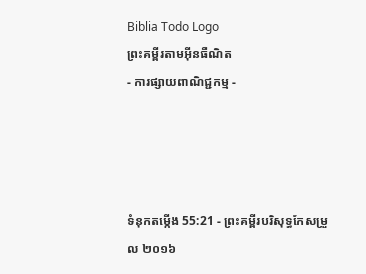Biblia Todo Logo
ព្រះគម្ពីរតាមអ៊ីនធឺណិត
- ការផ្សាយពាណិជ្ជកម្ម -




ទំនុកតម្កើង 55:21 - ព្រះគម្ពីរបរិសុទ្ធកែសម្រួល ២០១៦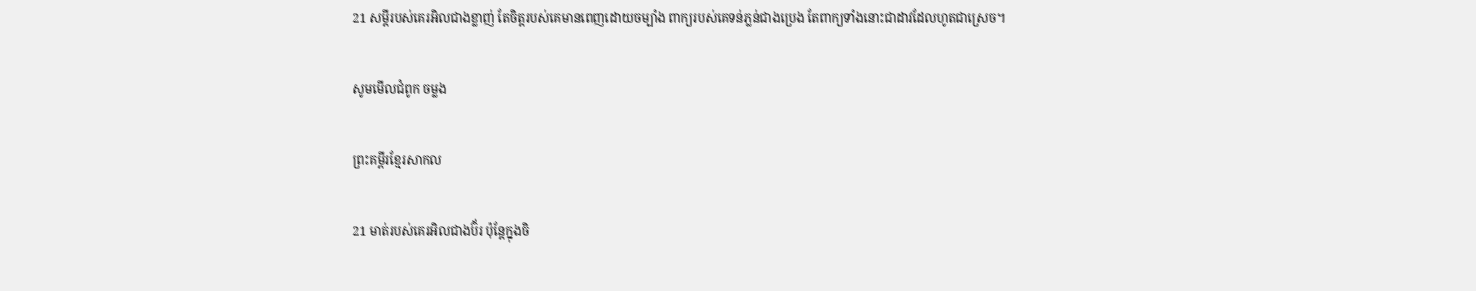21 សម្ដីរបស់គេរអិលជាងខ្លាញ់ តែចិត្តរបស់គេមានពេញដោយចម្បាំង ពាក្យរបស់គេទន់ភ្លន់ជាងប្រេង តែពាក្យទាំងនោះជាដាវដែលហូតជាស្រេច។

សូមមើលជំពូក ចម្លង

ព្រះគម្ពីរខ្មែរសាកល

21 មាត់របស់គេរអិលជាងប៊័រ ប៉ុន្តែក្នុងចិ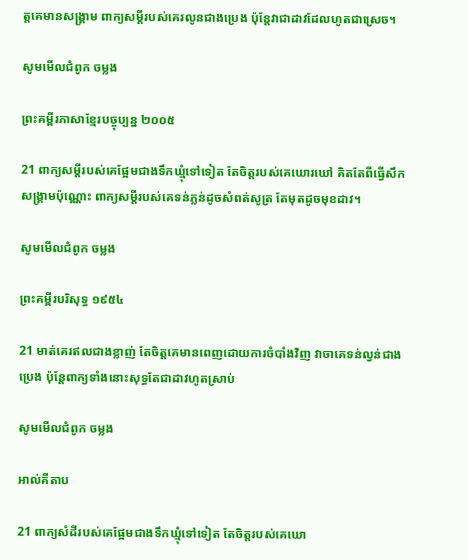ត្តគេមានសង្គ្រាម ពាក្យសម្ដីរបស់គេរលូនជាងប្រេង ប៉ុន្តែវាជាដាវដែលហូតជាស្រេច។

សូមមើលជំពូក ចម្លង

ព្រះគម្ពីរភាសាខ្មែរបច្ចុប្បន្ន ២០០៥

21 ពាក្យសម្ដីរបស់គេផ្អែមជាងទឹកឃ្មុំទៅទៀត តែចិត្តរបស់គេឃោរ‌ឃៅ គិតតែពីធ្វើសឹកសង្គ្រាមប៉ុណ្ណោះ ពាក្យសម្ដីរបស់គេទន់‌ភ្លន់ដូចសំពត់សូត្រ តែមុតដូចមុខដាវ។

សូមមើលជំពូក ចម្លង

ព្រះគម្ពីរបរិសុទ្ធ ១៩៥៤

21 មាត់គេរឥលជាងខ្លាញ់ តែចិត្តគេមានពេញដោយការចំបាំងវិញ វាចាគេទន់‌ល្វន់ជាងប្រេង ប៉ុន្តែពាក្យទាំងនោះសុទ្ធតែជាដាវហូតស្រាប់

សូមមើលជំពូក ចម្លង

អាល់គីតាប

21 ពាក្យសំដីរបស់គេផ្អែមជាងទឹកឃ្មុំទៅទៀត តែចិត្តរបស់គេឃោ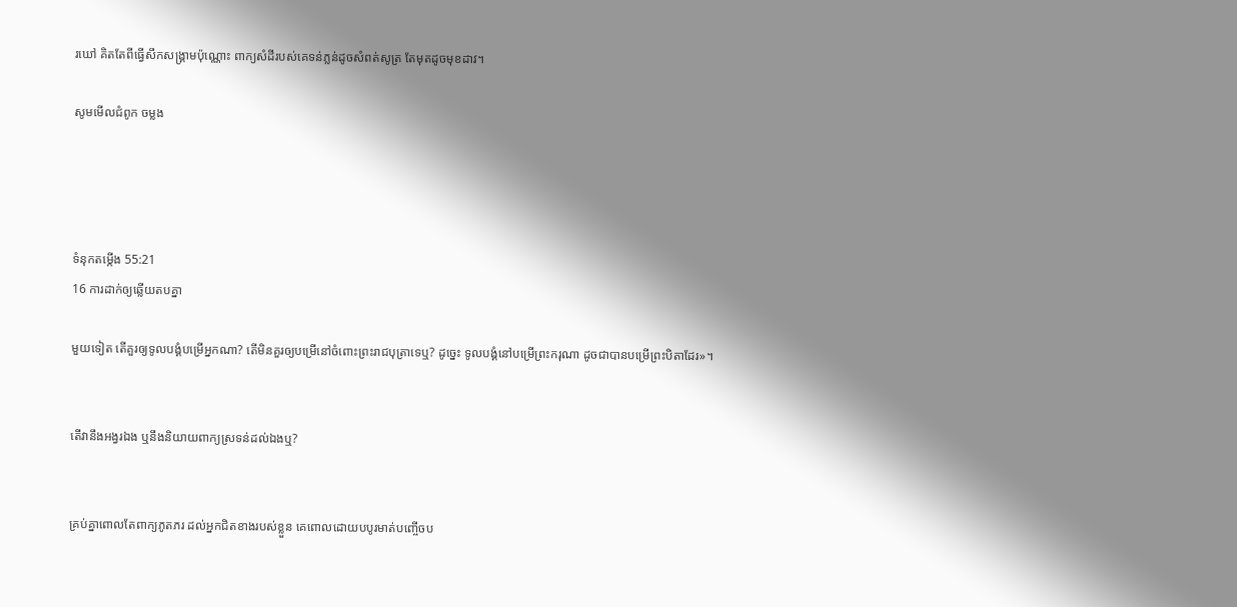រ‌ឃៅ គិតតែពីធ្វើសឹកសង្គ្រាមប៉ុណ្ណោះ ពាក្យសំដីរបស់គេទន់‌ភ្លន់ដូចសំពត់សូត្រ តែមុតដូចមុខដាវ។

សូមមើលជំពូក ចម្លង




ទំនុកតម្កើង 55:21
16 ការដាក់ឲ្យឆ្លើយតបគ្នា

មួយទៀត តើគួរឲ្យទូល‌បង្គំបម្រើអ្នកណា? តើមិនគួរឲ្យបម្រើនៅចំពោះព្រះ‌រាជបុត្រាទេឬ? ដូច្នេះ ទូល‌បង្គំនៅបម្រើព្រះ‌ករុណា ដូចជាបានបម្រើព្រះ‌បិតាដែរ»។


តើវានឹងអង្វរឯង ឬនឹងនិយាយពាក្យស្រទន់ដល់ឯងឬ?


គ្រប់គ្នាពោលតែពាក្យភូត‌ភរ ដល់អ្នកជិតខាងរបស់ខ្លួន គេពោលដោយបបូរមាត់បញ្ចើចប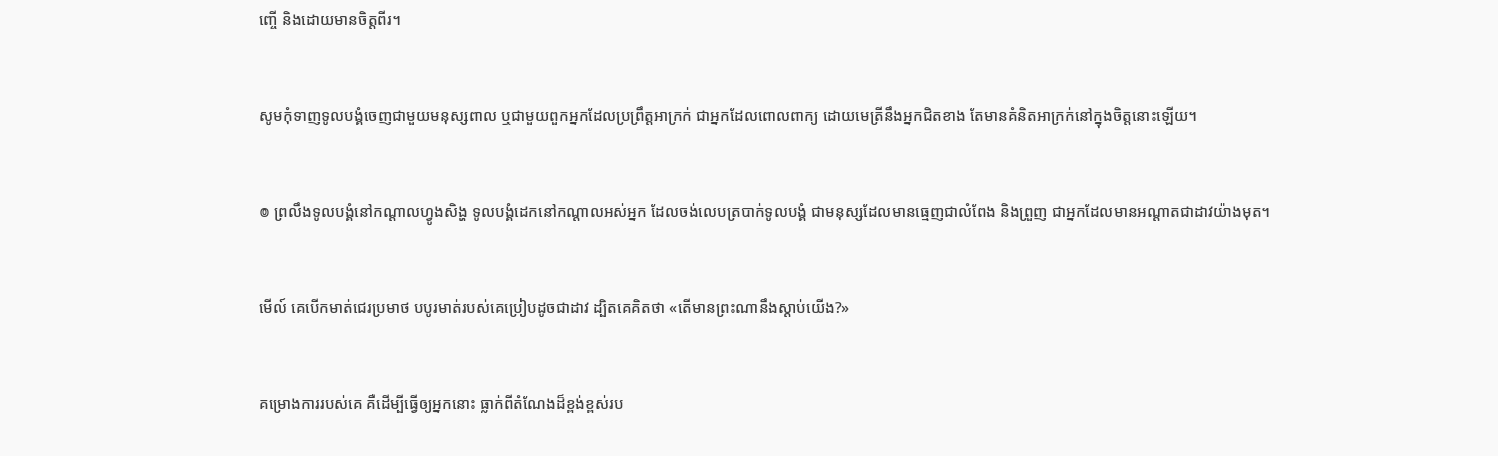ញ្ចើ និងដោយមានចិត្តពីរ។


សូមកុំទាញទូល‌បង្គំចេញជាមួយមនុស្សពាល ឬជាមួយពួកអ្នកដែលប្រព្រឹត្តអាក្រក់ ជាអ្នកដែលពោលពាក្យ ដោយមេត្រីនឹងអ្នកជិតខាង តែមានគំនិតអាក្រក់នៅក្នុងចិត្តនោះឡើយ។


៙ ព្រលឹងទូល‌បង្គំនៅកណ្ដាលហ្វូងសិង្ហ ទូល‌បង្គំដេកនៅកណ្ដាលអស់អ្នក ដែលចង់លេបត្របាក់ទូល‌បង្គំ ជាមនុស្សដែលមានធ្មេញជាលំពែង និងព្រួញ ជាអ្នកដែលមានអណ្ដាតជាដាវយ៉ាងមុត។


មើល៍ គេបើកមាត់ជេរប្រមាថ បបូរមាត់របស់គេប្រៀបដូចជាដាវ ដ្បិតគេគិតថា «តើមានព្រះណានឹងស្ដាប់យើង?»


គម្រោងការរបស់គេ គឺដើម្បីធ្វើឲ្យអ្នកនោះ ធ្លាក់ពីតំណែងដ៏ខ្ពង់ខ្ពស់រប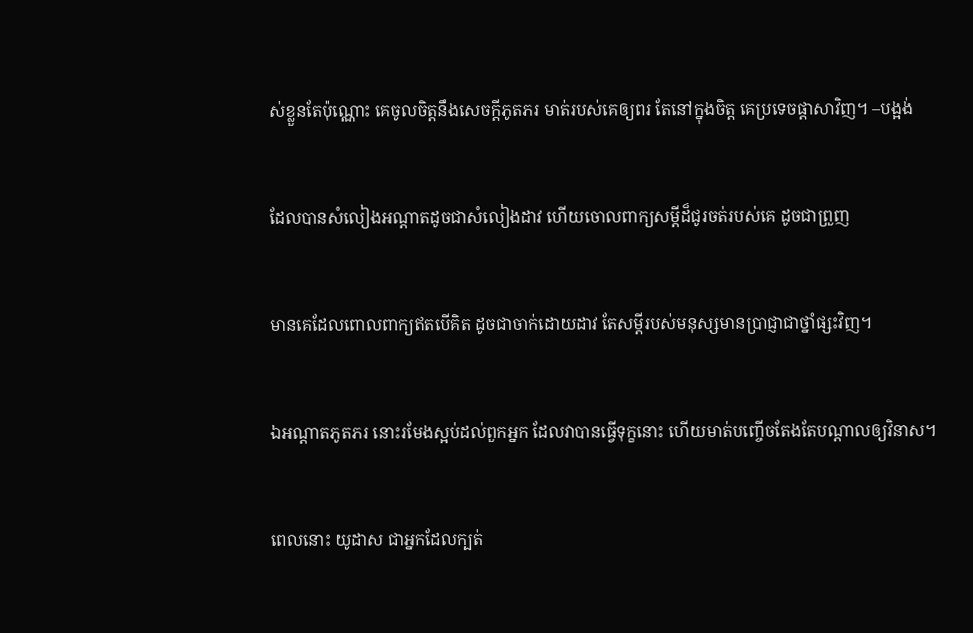ស់ខ្លួនតែប៉ុណ្ណោះ គេចូលចិត្តនឹងសេចក្ដីភូត‌ភរ មាត់របស់គេឲ្យពរ តែនៅក្នុងចិត្ត គេប្រទេចផ្ដាសាវិញ។ –បង្អង់


ដែលបានសំលៀងអណ្ដាតដូចជាសំលៀងដាវ ហើយចោលពាក្យសម្ដីដ៏ជូរចត់របស់គេ ដូចជាព្រួញ


មានគេដែលពោលពាក្យឥតបើគិត ដូចជាចាក់ដោយដាវ តែសម្ដីរបស់មនុស្សមានប្រាជ្ញាជាថ្នាំផ្សះវិញ។


ឯអណ្ដាតភូតភរ នោះរមែងស្អប់ដល់ពួកអ្នក ដែលវាបានធ្វើទុក្ខនោះ ហើយមាត់បញ្ចើចតែងតែបណ្ដាលឲ្យវិនាស។


ពេលនោះ យូដាស ជាអ្នកដែលក្បត់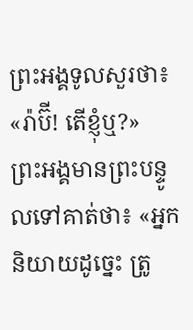ព្រះ‌អង្គទូលសួរថា៖ «រ៉ាប៊ី! តើខ្ញុំឬ?» ព្រះ‌អង្គមានព្រះ‌បន្ទូលទៅគាត់ថា៖ «អ្នកនិយាយដូច្នេះ ត្រូ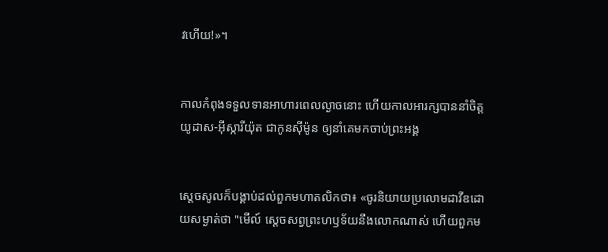វហើយ!»។


កាលកំពុងទទួលទានអាហារពេលល្ងាចនោះ ហើយកាលអារក្សបាននាំចិត្តយូដាស-អ៊ីស្កា‌រីយ៉ុត ជាកូនស៊ីម៉ូន ឲ្យនាំគេមកចាប់ព្រះ‌អង្គ


ស្ដេចសូលក៏បង្គាប់ដល់ពួកមហា‌តលិកថា៖ «ចូរនិយាយប្រលោមដាវីឌដោយសម្ងាត់ថា "មើល៍ ស្តេចសព្វព្រះ‌ហឫ‌ទ័យនឹងលោកណាស់ ហើយពួកម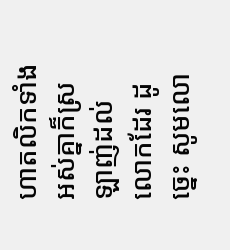ហា‌តលិកទាំងអស់គ្នាក៏ស្រឡាញ់ដល់លោកដែរ ដូច្នេះ សូមលោ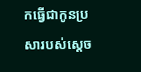កធ្វើជាកូនប្រសារបស់ស្តេច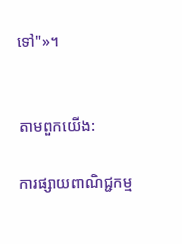ទៅ"»។


តាមពួកយើង:

ការផ្សាយពាណិជ្ជកម្ម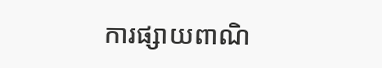ការផ្សាយពាណិ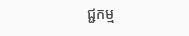ជ្ជកម្ម